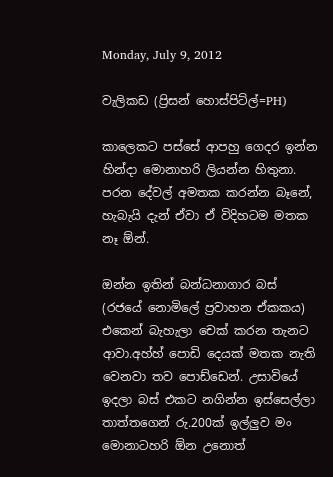Monday, July 9, 2012

වැලිකඩ (ප්‍රිසන් හොස්පිට්ල්=PH)

කාලෙකට පස්සේ ආපහු ගෙදර ඉන්න හින්දා මොනාහරි ලියන්න හිතුනා. පරන දේවල් අමතක කරන්න බෑනේ, හැබැයි දැන් ඒවා ඒ විදිහටම මතක නෑ ඕන්.

ඔන්න ඉතින් බන්ධනාගාර බස් (රජයේ නොමිලේ ප්‍රවාහන ඒකකය) එකෙන් බැහැලා චෙක් කරන තැනට ආවා.අහ්හ් පොඩි දෙයක් මතක නැති වෙනවා තව පොඩ්ඩෙන්. උසාවියේ ඉදලා බස් එකට නගින්න ඉස්සෙල්ලා තාත්තගෙන් රු.200ක් ඉල්ලුව මං මොනාටහරි ඕන උනොත්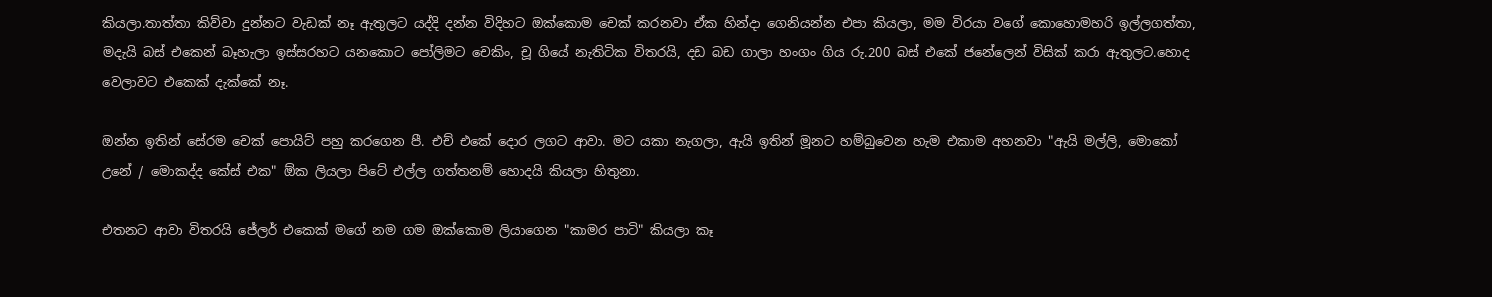කියලා.තාත්තා කිව්වා දුන්නට වැඩක් නෑ ඇතුලට යද්දි දන්න විදිහට ඔක්කොම චෙක් කරනවා ඒක හින්දා ගෙනියන්න එපා කියලා, මම විරයා වගේ කොහොමහරි ඉල්ලගත්තා, මදැයි බස් එකෙන් බෑහැලා ඉස්සරහට යනකොට පෝලිමට චෙකිං, චූ ගියේ නැතිටික විතරයි, දඩ බඩ ගාලා හංගං ගිය රු.200 බස් එකේ ජනේලෙන් විසික් කරා ඇතුලට.හොද වෙලාවට එකෙක් දැක්කේ නෑ.

ඔන්න ඉතින් සේරම චෙක් පොයිට් පහු කරගෙන පී. එච් එකේ දොර ලගට ආවා. මට යකා නැගලා, ඇයි ඉතින් මූනට හම්බුවෙන හැම එකාම අහනවා "ඇයි මල්ලි, මොකෝ උනේ / මොකද්ද කේස් එක" ඕක ලියලා පිටේ එල්ල ගත්තනම් හොදයි කියලා හිතුනා.

එතනට ආවා විතරයි ජේලර් එකෙක් මගේ නම ගම ඔක්කොම ලියාගෙන "කාමර පාටි" කියලා කෑ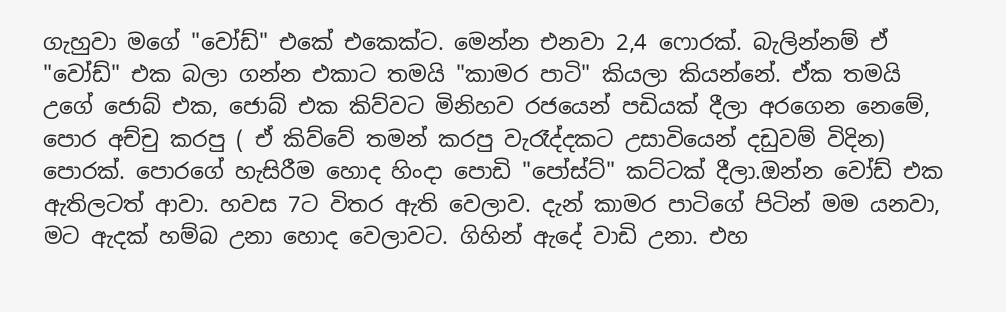ගැහුවා මගේ "වෝඩ්" එකේ එකෙක්ට. මෙන්න එනවා 2,4 ෆොරක්. බැලින්නම් ඒ "වෝඩ්" එක බලා ගන්න එකාට තමයි "කාමර පාටි" කියලා කියන්නේ. ඒක තමයි උගේ ජොබ් එක, ජොබ් එක කිව්වට මිනිහව රජයෙන් පඩියක් දීලා අරගෙන නෙමේ, පොර අච්චු කරපු ( ඒ කිව්වේ තමන් කරපු වැරෑද්දකට උසාවියෙන් දඩුවම් විදින) පොරක්. පොරගේ හැසිරීම හොද හිංදා පොඩි "පෝස්ට්" කට්ටක් දීලා.ඔන්න වෝඩ් එක ඇතිලටත් ආවා. හවස 7ට විතර ඇති වෙලාව. දැන් කාමර පාටිගේ පිටින් මම යනවා, මට ඇදක් හම්බ උනා හොද වෙලාවට. ගිහින් ඇදේ වාඩි උනා. එහ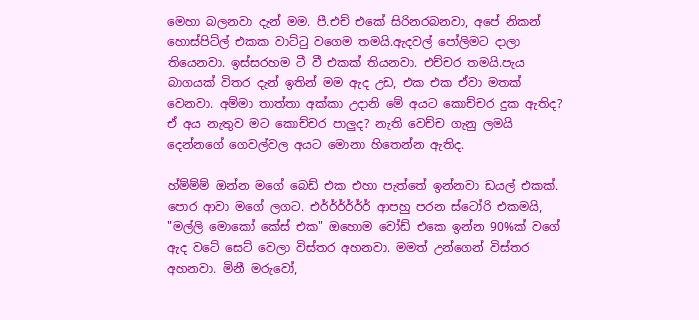මෙහා බලනවා දැන් මම. පී.එච් එකේ සිරිනරබනවා, අපේ නිකන් හොස්පිට්ල් එකක වාට්ටු වගෙම තමයි.ඇදවල් පෝලිමට දාලා තියෙනවා. ඉස්සරහම ටී වී එකක් තියනවා. එච්චර තමයි.පැය බාගයක් විතර දැන් ඉතින් මම ඇද උඩ, එක එක ඒවා මතක් වෙනවා. අම්මා තාත්තා අක්කා උදානි මේ අයට කොච්චර දුක ඇතිද? ඒ අය නැතුව මට කොච්චර පාලුද? නැති වෙච්ච ගැනු ලමයි දෙන්නගේ ගෙවල්වල අයට මොනා හිතෙන්න ඇතිද.

හ්ම්ම්ම් ඔන්න මගේ බෙඩ් එක එහා පැත්තේ ඉන්නවා ඩයල් එකක්. පොර ආවා මගේ ලගට. එර්ර්ර්ර්ර්ර් ආපහු පරන ස්ටෝරි එකමයි, "මල්ලි මොකෝ කේස් එක" ඔහොම වෝඩ් එකෙ ඉන්න 90%ක් වගේ ඇද වටේ සෙට් වෙලා විස්තර අහනවා. මමත් උන්ගෙන් විස්තර අහනවා. මිනී මරුවෝ,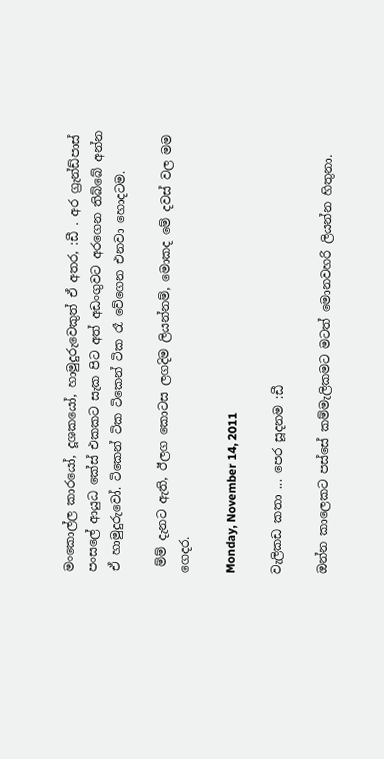මංකොල්ල කාරයෝ, දූශකයෝ, හාමුදුරුවෙකුත් ඒ අතර, :ඩී . අර ග්‍රැන්ඩ්පාස් පංසලේ ආයුධ කේස් එකකට සැක පිට අත් අඩංගුවට අරගෙන තිබ්බේ අන්න ඒ හාමුදුරුවෝ. ටිකෙන් ටික ටිකෙන් ටික රෑ වේගෙන එනවා හොදටම.

 ම්ම් දැනට ඇති, ඊලග කොටස ලගදිම ලියන්නම්, මොකද මේ දවස් වල මම ගෙදර.

Monday, November 14, 2011

වැලිකඩ කතා ... පෙර සූදනම :ඩී

ඔන්න කාලෙකට පස්සේ කම්මැලිකමට මටත් මොනවහරි ලියන්න හිතුනා.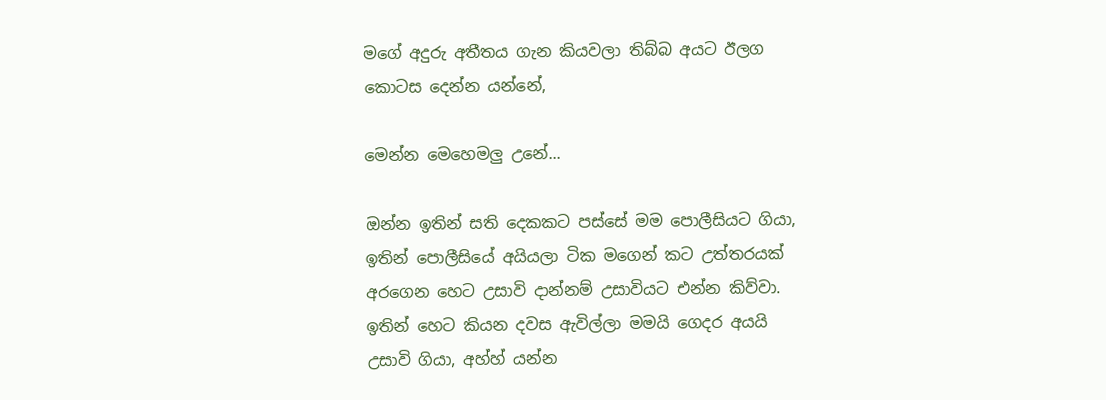මගේ අදුරු අතීතය ගැන කියවලා තිබ්බ අයට ඊලග කොටස දෙන්න යන්නේ,

මෙන්න මෙහෙමලු උනේ...

ඔන්න ඉතින් සති දෙකකට පස්සේ මම පොලීසියට ගියා, ඉතින් පොලීසියේ අයියලා ටික මගෙන් කට උත්තරයක් අරගෙන හෙට උසාවි දාන්නම් උසාවියට එන්න කිව්වා. ඉතින් හෙට කියන දවස ඇවිල්ලා මමයි ගෙදර අයයි උසාවි ගියා, අහ්හ් යන්න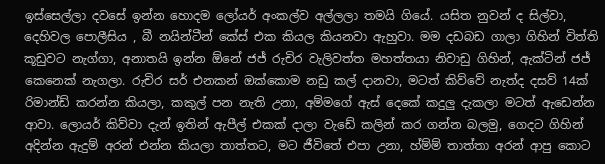ඉස්සෙල්ලා දවසේ ඉන්න හොදම ලෝයර් අංකල්ව අල්ලලා තමයි ගියේ. යසිත නුවන් ද සිල්වා, දෙහිවල පොලීසිය , බී නයින්ටීන් කේස් එක කියල කියනවා ඇහුවා. මම දඩබඩ ගාලා ගිහින් විත්ති කූඩුවට නැග්ගා, අනාතයි ඉන්න ඕනේ ජජ් රුචිර වැලිවත්ත මහත්තයා නිවාඩු ගිහින්, ඇක්ටින් ජජ් කෙනෙක් නැගලා. රුචිර සර් එනකන් ඔක්කොම නඩු කල් දානවා, මටත් කිව්වේ නැත්ද දසව් 14ක් රිමාන්ඩ් කරන්න කියලා, කකුල් පන නැති උනා, අම්මගේ ඇස් දෙකේ කදුලු දැකලා මටත් ඇඩෙන්න ආවා. ලොයර් කිව්වා දැන් ඉතින් ඇපීල් එකක් දාලා වැඩේ කලින් කර ගන්න බලමු, ගෙදට ගිහින් අදින්න ඇදුම් අරන් එන්න කියලා තාත්තට, මට ජීවිතේ එපා උනා, හ්ම්ම් තාත්තා අරන් ආපු කොට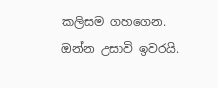කලිසම ගහගෙන. ඔන්න උසාවි ඉවරයි.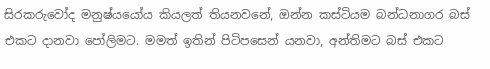සිරකරුවෝද මනුෂ්යයෝය කියලත් තියනවනේ, ඔන්න කස්ටියම බන්ධනාගර බස් එකට දානවා පෝලිමට. මමත් ඉතින් පිටිපසෙන් යනවා, අන්තිමට බස් එකට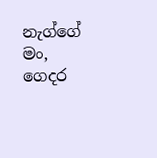නැග්ගේ මං, ගෙදර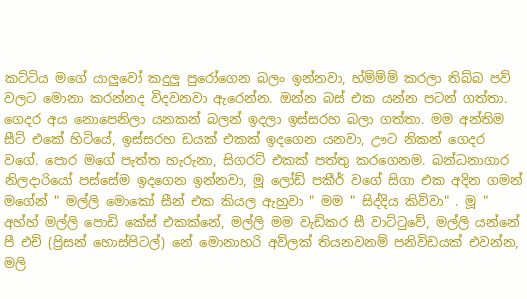කට්ටිය මගේ යාලුවෝ කදුලු පුරෝගෙන බලං ඉන්නවා, හ්ම්ම්ම් කරලා තිබ්බ පව් වලට මොනා කරන්නද විදවනවා ඇරෙන්න. ඔන්න බස් එක යන්න පටන් ගත්තා. ගෙදර අය නොපෙනිලා යනකන් බලන් ඉදලා ඉස්සරහ බලා ගත්තා. මම අන්තිම සීට් එකේ හිටියේ, ඉස්සරහ ඩයක් එකක් ඉදගෙන යනවා, ඌට නිකන් ගෙදර වගේ. පොර මගේ පැත්ත හැරුනා, සිගරට් එකක් පත්තු කරගෙනම. බන්ධනාගාර නිලදාරියෝ පස්සේම ඉදගෙන ඉන්නවා, මූ ලෝඩ් පකීර් වගේ සිගා එක අදින ගමන් මගේන් " මල්ලි මොකෝ සීන් එක කියල ඇහුවා " මම " සිද්දිය කිව්වා" . මූ " අහ්හ් මල්ලි පොඩි කේස් එකක්නේ, මල්ලි මම වැඩිකර සී වාට්ටුවේ, මල්ලි යන්නේ පී එච් (ප්‍රිසන් හොස්පිටල්) නේ මොනාහරි අව්ලක් තියනවනම් පනිවිඩයක් එවන්න, මලි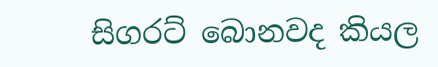සිගරට් බොනවද කියල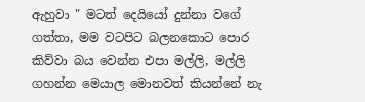ඇහුවා " මටත් දෙයියෝ දුන්නා වගේ ගත්තා, මම වටපිට බලනකොට පොර කිව්වා බය වෙන්න එපා මල්ලි, මල්ලි ගහන්න මෙයාල මොනවත් කියන්නේ නැ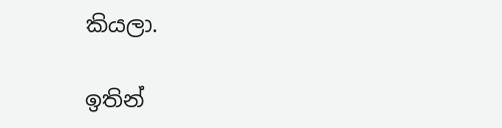කියලා.

ඉතින්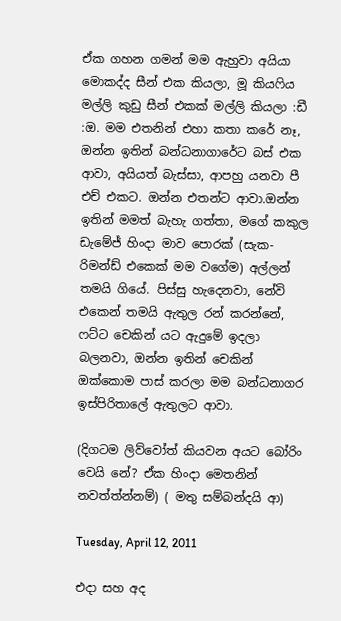ඒක ගහන ගමන් මම ඇහුවා අයියා මොකද්ද සීන් එක කියලා, මූ කියෆිය මල්ලි කුඩු සීන් එකක් මල්ලි කියලා :ඩී :ඔ. මම එතනින් එහා කතා කරේ නෑ, ඔන්න ඉතින් බන්ධනාගාරේට බස් එක ආවා, අයියත් බැස්සා, ආපහු යනවා පී එච් එකට. ඔන්න එතන්ට ආවා.ඔන්න ඉතින් මමත් බැහැ ගත්තා, මගේ කකුල ඩැමේජ් හිංදා මාව පොරක් (සැක-රිමන්ඩ් එකෙක් මම වගේම) අල්ලන් තමයි ගියේ. පිස්සු හැදෙනවා, නේවි එකෙන් තමයි ඇතුල රන් කරන්නේ, ෆට්ට චෙකින් යට ඇදුමේ ඉදලා බලනවා, ඔන්න ඉතින් චෙකින් ඔක්කොම පාස් කරලා මම බන්ධනාගර ඉස්පිරිතාලේ ඇතුලට ආවා.

(දිගටම ලිව්වෝත් කියවන අයට බෝරිං වෙයි නේ? ඒක හිංදා මෙතනින් නවත්ත්න්නම්) ( මතු සම්බන්දයි ආ)

Tuesday, April 12, 2011

එදා සහ අද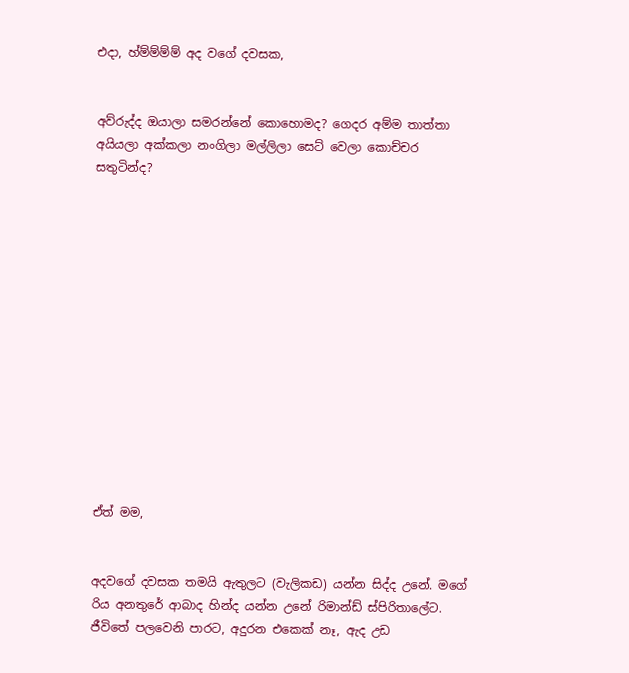එදා, හ්ම්ම්ම්ම් අද වගේ දවසක,


අව්රුද්ද ඔයාලා සමරන්නේ කොහොමද? ගෙදර අම්ම තාත්තා අයියලා අක්කලා නංගිලා මල්ලිලා සෙට් වෙලා කොච්චර සතුටින්ද?














ඒත් මම,


අදවගේ දවසක තමයි ඇතුලට (වැලිකඩ) යන්න සිද්ද උනේ. මගේ රිය අනතුරේ ආබාද හින්ද යන්න උනේ රිමාන්ඩ් ස්පිරිතාලේට.  ජීවිතේ පලවෙනි පාරට, අදුරන එකෙක් නෑ, ඇද උඩ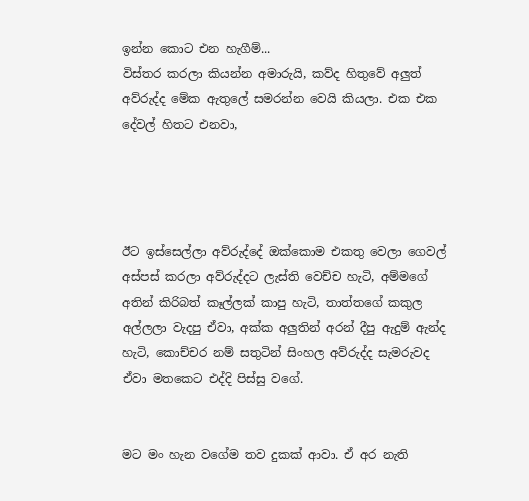ඉන්න කොට එන හැගීම්...
විස්තර කරලා කියන්න අමාරුයි, කව්ද හිතුවේ අලුත් අව්රුද්ද මේක ඇතුලේ සමරන්න වෙයි කියලා. එක එක දේවල් හිතට එනවා,




ඊට ඉස්සෙල්ලා අව්රුද්දේ ඔක්කොම එකතු වෙලා ගෙවල් අස්පස් කරලා අව්රුද්දට ලැස්ති වෙච්ච හැටි, අම්මගේ අතින් කිරිබත් කෑල්ලක් කාපු හැටි, තාත්තගේ කකුල අල්ලලා වැදපු ඒවා, අක්ක අලුතින් අරන් දීපු ඇදුම් ඇන්ද හැටි, කොච්චර නම් සතුටින් සිංහල අව්රුද්ද සැමරුවද ඒවා මතකෙට එද්දි පිස්සු වගේ.


මට මං හැන වගේම තව දුකක් ආවා. ඒ අර නැති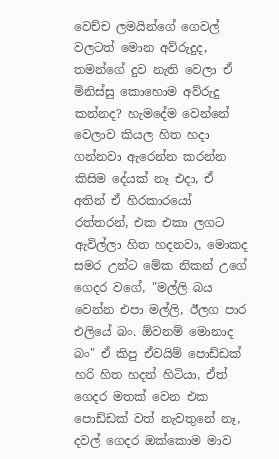වෙච්ච ලමයින්ගේ ගෙවල් වලටත් මොන අව්රුදුද, තමන්ගේ දුව නැති වෙලා ඒ මිනිස්සු කොහොම අව්රුදු කන්නද? හැමදේම වෙන්නේ වෙලාව කියල හිත හදා ගන්නවා ඇරෙන්න කරන්න කිසිම දේයක් නෑ එදා, ඒ අතින් ඒ හිරකාරයෝ රත්තරන්, එක එකා ලගට ඇවිල්ලා හිත හදනවා, මොකද සමර උන්ට මේක නිකන් උගේ ගෙදර වගේ, "මල්ලි බය වෙන්න එපා මල්ලි, ඊලග පාර එලියේ බං. ඕවනම් මොනාද බං" ඒ කිපු ඒවයිම් පොඩ්ඩක් හරි හිත හදන් හිටියා, ඒත් ගෙදර මතක් වෙන එක පොඩ්ඩක් වත් නැවතුනේ නෑ, දවල් ගෙදර ඔක්කොම මාව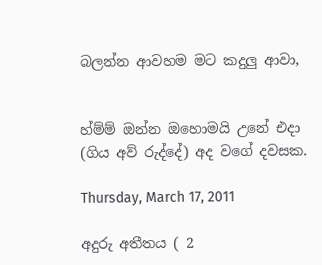බලන්න ආවහම මට කදුලු ආවා,


හ්ම්ම් ඔන්න ඔහොමයි උනේ එදා (ගිය අව් රුද්දේ) අද වගේ දවසක.

Thursday, March 17, 2011

අදුරු අතීතය ( 2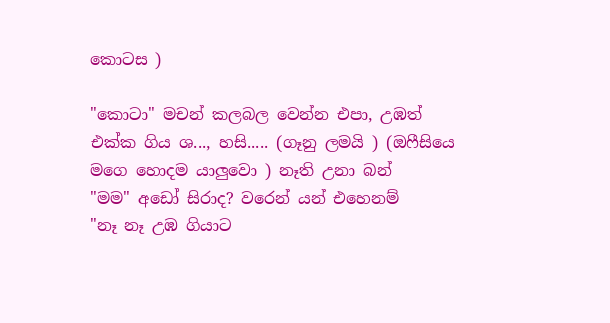කොටස )

"කොටා" මචන් කලබල වෙන්න එපා, උඹත් එක්ක ගිය ශ..., හසි..... (ගෑනු ලමයි ) (ඔෆීසියෙ මගෙ හොදම යාලුවො ) නෑති උනා බන්
"මම" අඩෝ සිරාද? වරෙන් යන් එහෙනම්
"නෑ නෑ උඹ ගියාට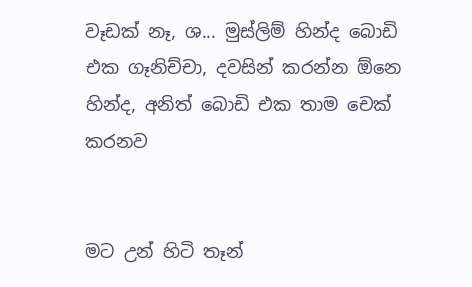වෑඩක් නෑ, ශ... මුස්ලිම් හින්ද බොඩි එක ගෑනිච්චා, දවසින් කරන්න ඕනෙ හින්ද, අනිත් බොඩි එක තාම චෙක් කරනව


මට උන් හිටි තෑන්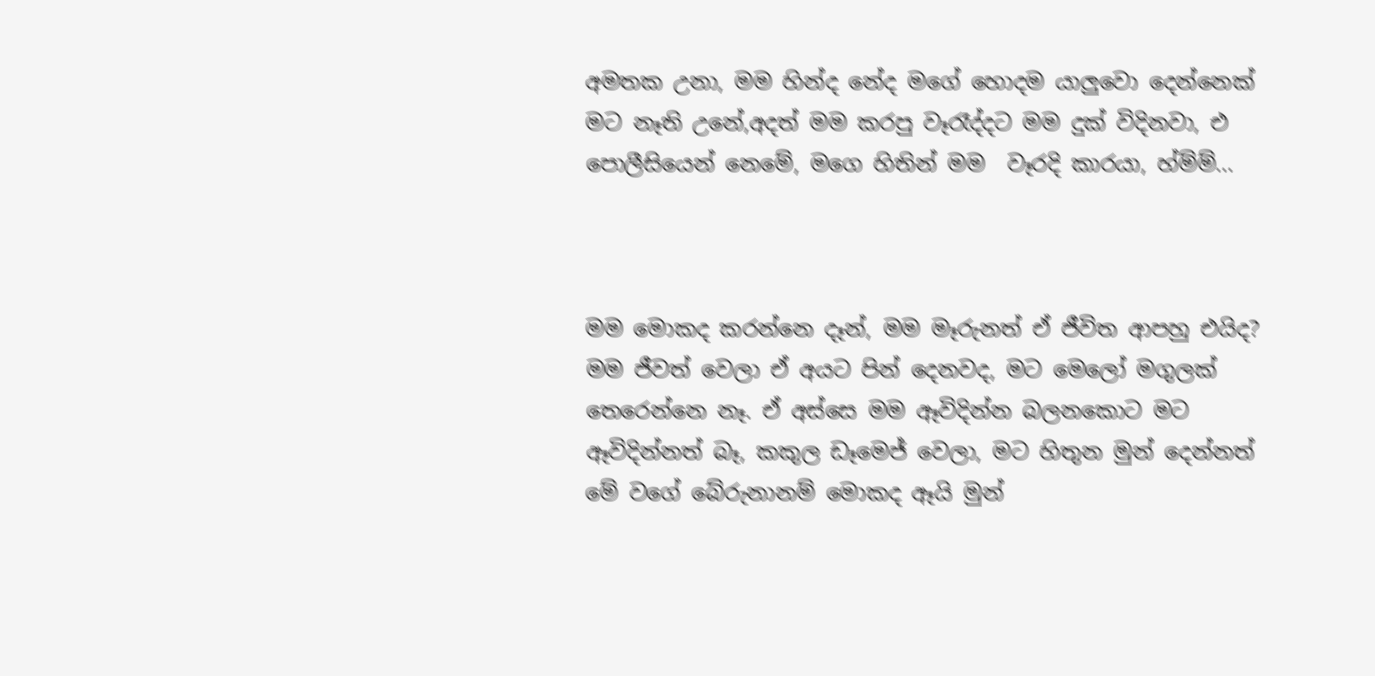අමතක උනා, මම හින්ද නේද මගේ හොදම යාලුවො දෙන්නෙක් මට නෑති උනේ,අදත් මම කරපු වෑරෑද්දට මම දුක් විදිනවා, එ පොලීසියෙන් නෙමේ, මගෙ හිතින් මම  වෑරදි කාරයා, හ්ම්ම්...



මම මොකද කරන්නෙ දෑන්, මම මෑරුනත් ඒ ජීවිත ආපහු එයිද? මම ජීවත් වෙලා ඒ අයට පින් දෙනවද, මට මෙලෝ මගුලක් තෙරෙන්නෙ නෑ. ඒ අස්සෙ මම ඈවිදින්න බලනකොට මට ඈවිදින්නත් බෑ, කකුල ඩෑමෙජ් වෙලා, මට හිතුන මුන් දෙන්නත් මේ වගේ බේරුනානම් මොකද ඈයි මුන්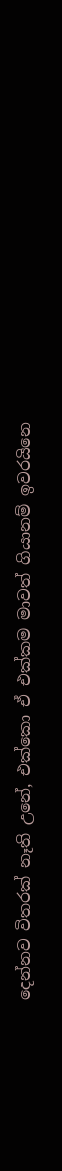දෙන්නව විතරක් නෑති උනේ, එක්කො ඒ එක්කම මාවත් ගියානම් ඉවරයිනෙ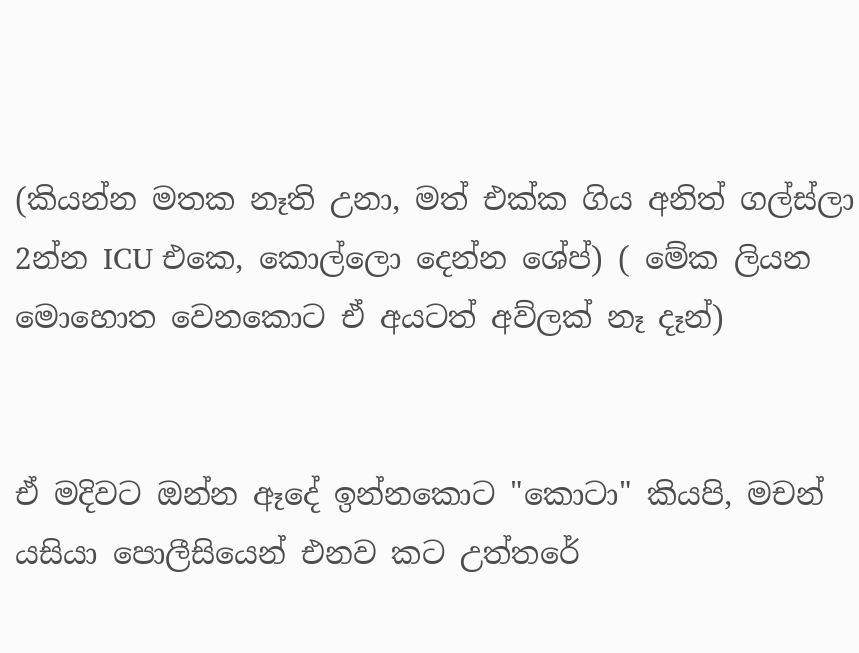(කියන්න මතක නෑති උනා, මත් එක්ක ගිය අනිත් ගල්ස්ලා 2න්න ICU එකෙ, කොල්ලො දෙන්න ශේප්) ( මේක ලියන මොහොත වෙනකොට ඒ අයටත් අව්ලක් නෑ දෑන්)


ඒ මදිවට ඔන්න ඈදේ ඉන්නකොට "කොටා" කියපි, මචන් යසියා පොලීසියෙන් එනව කට උත්තරේ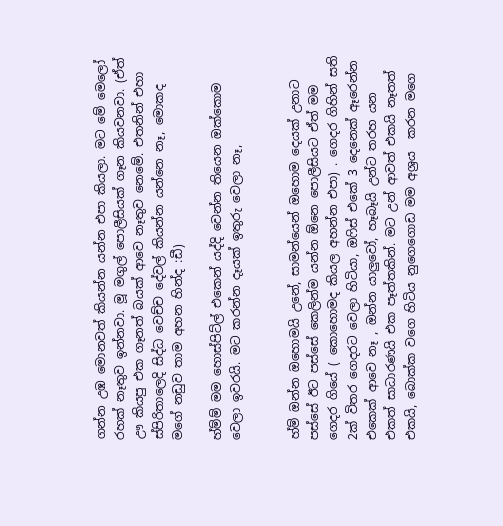ගන්න උඹ මොනවත් කියන්න යන්න එපා කියලා. මට මේ මෙලෝ රහක් නෑතුව ඉන්නවා. මූ මගුල් පොලීසියක් ගෑන කියවනවා. (ඒත් ඌ කියපු එක ගෑනත් බයක් ආවෙ නෑතුව නෙමේ. එතනින් එහා ස්පිරිතාලෙදි සිද්ධ වෙච්ච දේවල් කියන්න යන්නෙ නෑ, මොකද මගේ නඩුව තාම අහන හින්ද :ඩී)

හ්ම්ම් මම හොස්පිට්ල් එකෙන් යද්දි වෙන්න තියෙන ඔක්කොම වෙලා ඉවරයි. මට කරන්න දෑයක් ඉතුරු වෙලා නෑ,


හ්ම් ඔන්න ඔහොමයි උනේ, සාමන්යෙන් ඔහොම දෙයක් උනාට පස්සේ ඊට පස්සේ කෙලින්ම යන්න ඕනෙ පොලීසියට ඒත් මම ගෙදර ගියේ ( කොහොමද කියල අහන්න එපා) . ගෙදර ගිහින් සති 2ක් විතර ගෙදරට වෙලා හිටියා, ඔෆිස් එකේ 3 දෙනෙක් ඈරෙන්න එකෙක් ආවෙ නෑ , ඔන්න යාලුවෝ, හෑබෑයි උන්ට තරහ යන එකත් සාධාරණයි එක පෑත්තකින්. මට උන් ආවත් එකයි නෑතත් එකයි, බොක්ක වගෙ හිටිය නුගෙගොඩ මම අශ්‍රය  කරන මගෙ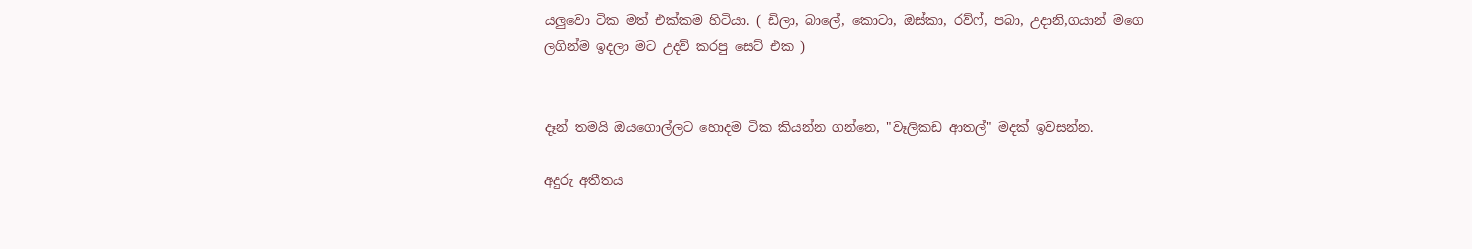යලුවො ටික මත් එක්කම හිටියා. ( ඩිලා, බාලේ, කොටා, ඔස්කා, රව්ෆ්, පබා, උදානි,ගයාන් මගෙ ලගින්ම ඉදලා මට උදව් කරපු සෙට් එක )


දෑන් තමයි ඔයගොල්ලට හොදම ටික කියන්න ගන්නෙ, "වෑලිකඩ ආතල්" මදක් ඉවසන්න.

අදුරු අතීතය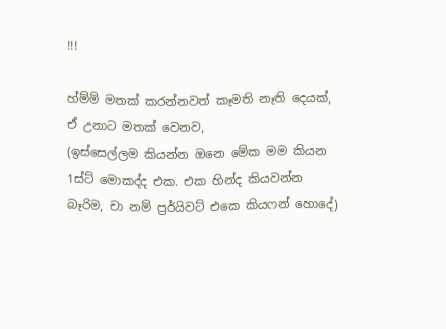!!!

හ්ම්ම් මතක් කරන්නවත් කෑමති නෑති දෙයක්, ඒ උනාට මතක් වෙනව,
(ඉස්සෙල්ලම කියන්න ඔනෙ මේක මම කියන 1ස්ට් මොකද්ද එක. එක හින්ද කියවන්න බෑරිම, චා නම් ප්‍රර්යිවට් එකෙ කියෆන් හොදේ)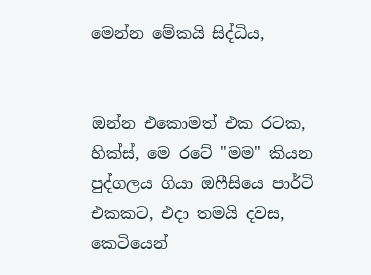මෙන්න මේකයි සිද්ධිය,


ඔන්න එකොමත් එක රටක, හික්ස්, මෙ රටේ "මම" කියන පුද්ගලය ගියා ඔෆීසියෙ පාර්ටි එකකට, එදා තමයි දවස, කෙටියෙන්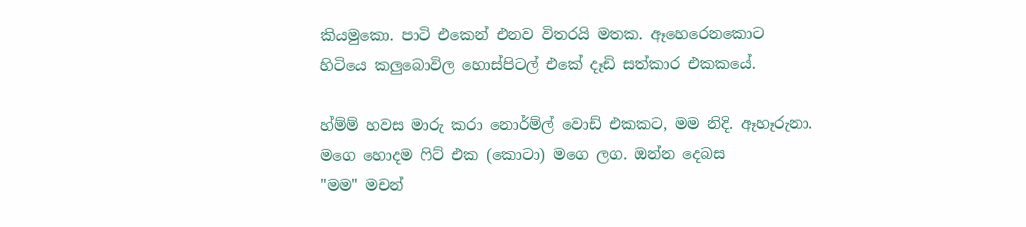කියමුකො. පාටි එකෙන් එනව විතරයි මතක. ඈහෙරෙනකොට හිටියෙ කලුබොවිල හොස්පිටල් එකේ දෑඩි සත්කාර එකකයේ.

හ්ම්ම් හවස මාරු කරා නොර්ම්ල් වොඩ් එකකට, මම නිදි. ඈහෑරුනා. මගෙ හොදම ෆිට් එක (කොටා) මගෙ ලග. ඔන්න දෙබස
"මම" මචන්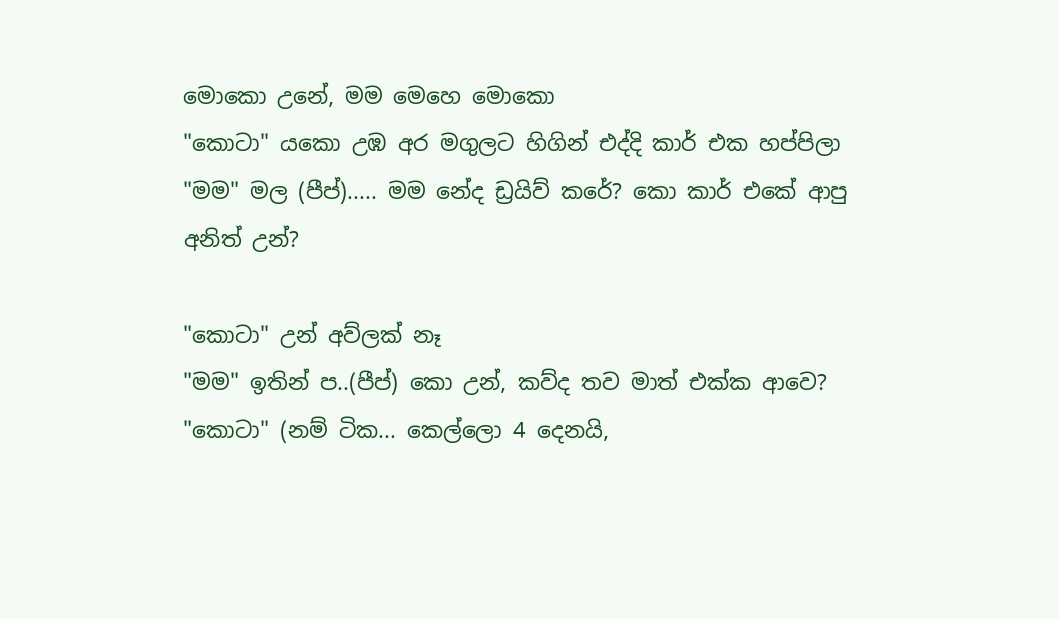මොකො උනේ, මම මෙහෙ මොකො
"කොටා" යකො උඹ අර මගුලට හිගින් එද්දි කාර් එක හප්පිලා
"මම" මල (පීප්)..... මම නේද ඩ්‍රයිව් කරේ? කො කාර් එකේ ආපු අනිත් උන්?

"කොටා" උන් අව්ලක් නෑ
"මම" ඉතින් ප..(පීප්) කො උන්, කව්ද තව මාත් එක්ක ආවෙ?
"කොටා" (නම් ටික... කෙල්ලො 4 දෙනයි,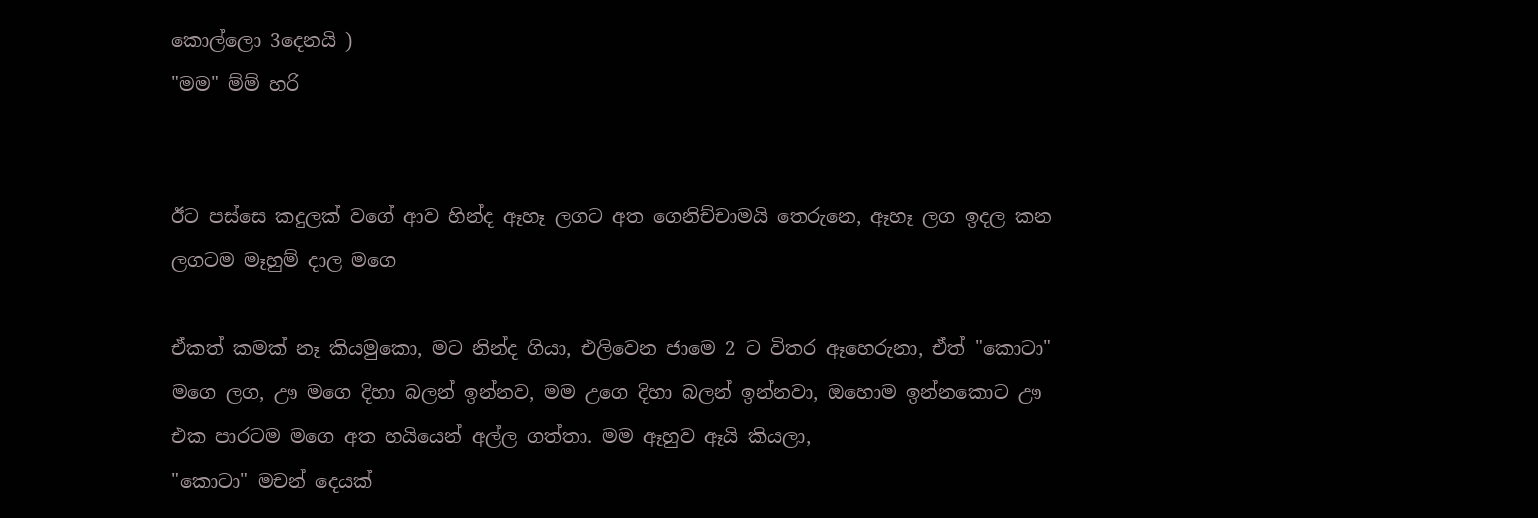කොල්ලො 3දෙනයි )
"මම" ම්ම් හරි


ඊට පස්සෙ කදුලක් වගේ ආව හින්ද ඈහෑ ලගට අත ගෙනිච්චාමයි තෙරුනෙ, ඈහෑ ලග ඉදල කන ලගටම මෑහුම් දාල මගෙ

ඒකත් කමක් නෑ කියමුකො, මට නින්ද ගියා, එලිවෙන ජාමෙ 2 ට විතර ඈහෙරුනා, ඒත් "කොටා" මගෙ ලග, ඌ මගෙ දිහා බලන් ඉන්නව, මම උගෙ දිහා බලන් ඉන්නවා, ඔහොම ඉන්නකොට ඌ එක පාරටම මගෙ අත හයියෙන් අල්ල ගත්තා. මම ඈහුව ඈයි කියලා,
"කොටා" මචන් දෙයක්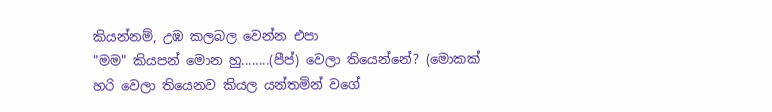කියන්නම්, උඹ කලබල වෙන්න එපා
"මම" කියපන් මොන හු........(පීප්) වෙලා තියෙන්නේ? (මොකක් හරි වෙලා තියෙනව කියල යන්තමින් වගේ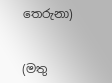තෙරුනා)


(මතු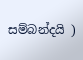සම්බන්දයි )